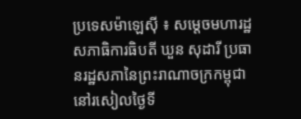ប្រទេសម៉ាឡេសុី ៖ សម្តេចមហារដ្ឋសភាធិការធិបតី ឃួន សុដារី ប្រធានរដ្ឋសភានៃព្រះរាណាចក្រកម្ពុជា នៅរសៀលថ្ងៃទី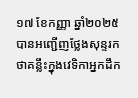១៧ ខែកញ្ញា ឆ្នាំ២០២៥ បានអញ្ជើញថ្លែងសុន្ទរកថាគន្លឹះក្នុងវេទិកាអ្នកដឹក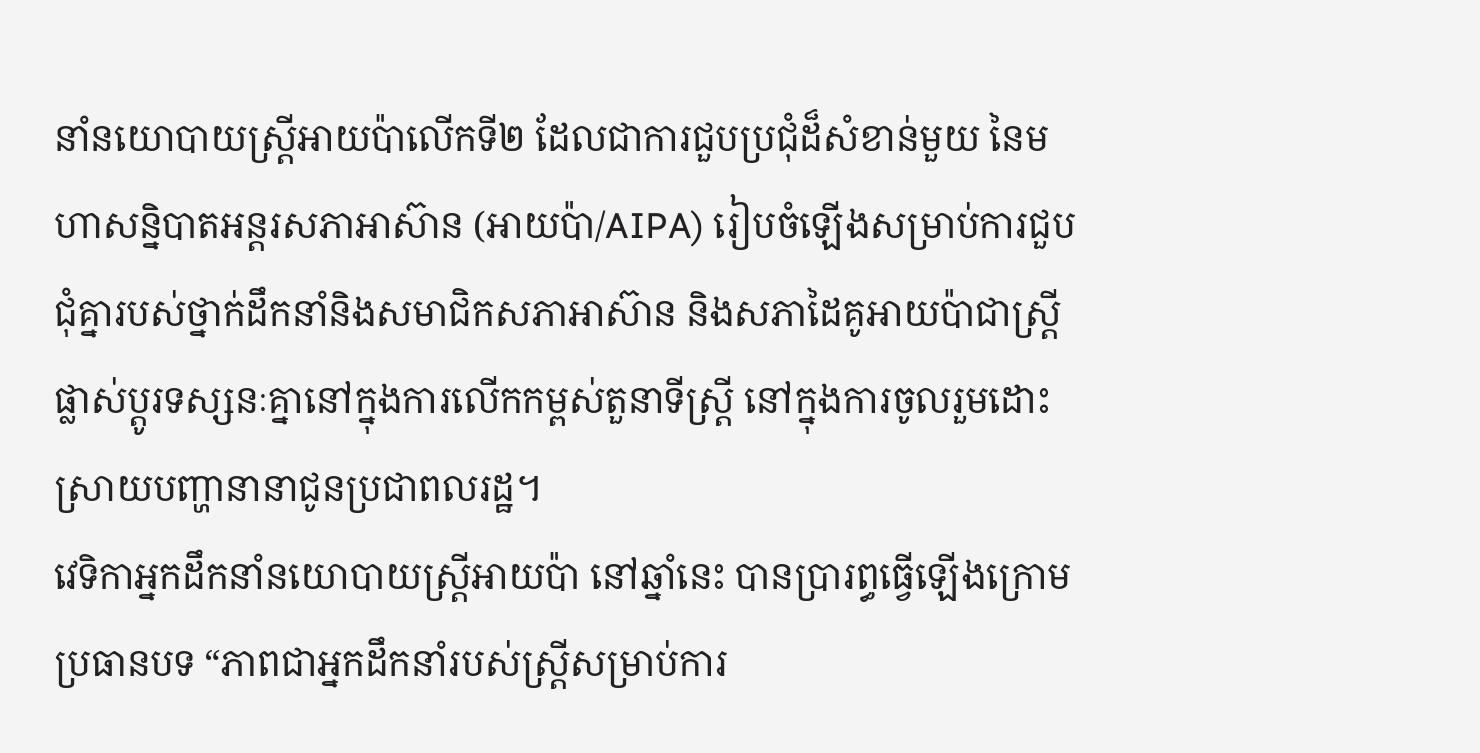នាំនយោបាយស្ត្រីអាយប៉ាលើកទី២ ដែលជាការជួបប្រជុំដ៏សំខាន់មួយ នៃមហាសន្និបាតអន្តរសភាអាស៊ាន (អាយប៉ា/AIPA) រៀបចំឡើងសម្រាប់ការជួបជុំគ្នារបស់ថ្នាក់ដឹកនាំនិងសមាជិកសភាអាស៊ាន និងសភាដៃគូអាយប៉ាជាស្រ្តី ផ្លាស់ប្តូរទស្សនៈគ្នានៅក្នុងការលើកកម្ពស់តួនាទីស្រ្តី នៅក្នុងការចូលរួមដោះស្រាយបញ្ហានានាជូនប្រជាពលរដ្ឋ។
វេទិកាអ្នកដឹកនាំនយោបាយស្ត្រីអាយប៉ា នៅឆ្នាំនេះ បានប្រារព្ធធ្វើឡើងក្រោមប្រធានបទ “ភាពជាអ្នកដឹកនាំរបស់ស្ត្រីសម្រាប់ការ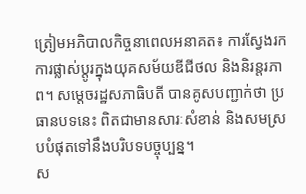ត្រៀមអភិបាលកិច្ចនាពេលអនាគត៖ ការស្វែងរកការផ្លាស់ប្តូរក្នុងយុគសម័យឌីជីថល និងនិរន្តរភាព។ សម្តេចរដ្ឋសភាធិបតី បានគូសបញ្ជាក់ថា ប្រធានបទនេះ ពិតជាមានសារៈសំខាន់ និងសមស្របបំផុតទៅនឹងបរិបទបច្ចុប្បន្ន។
ស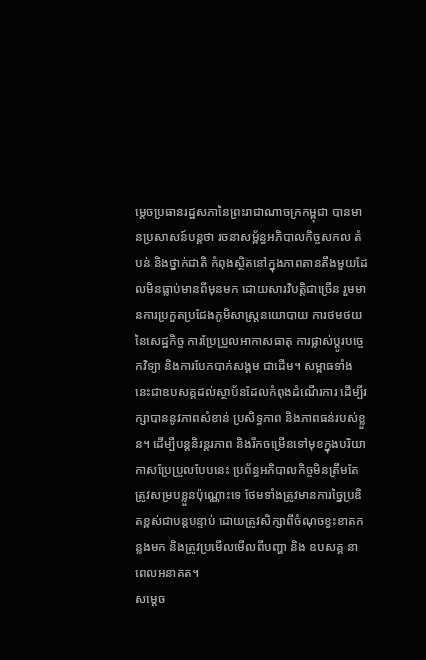ម្តេចប្រធានរដ្ឋសភានៃព្រះរាជាណាចក្រកម្ពុជា បានមានប្រសាសន៍បន្តថា រចនាសម្ព័ន្ធអភិបាលកិច្ចសកល តំបន់ និងថ្នាក់ជាតិ កំពុងស្ថិតនៅក្នុងភាពតានតឹងមួយដែលមិនធ្លាប់មានពីមុនមក ដោយសារវិបត្តិជាច្រើន រួមមានការប្រកួតប្រជែងភូមិសាស្ត្រនយោបាយ ការថមថយនៃសេដ្ឋកិច្ច ការប្រែប្រួលអាកាសធាតុ ការផ្លាស់ប្តូរបច្ចេកវិទ្យា និងការបែកបាក់សង្គម ជាដើម។ សម្ពាធទាំងនេះជាឧបសគ្គដល់ស្ថាប័នដែលកំពុងដំណើរការ ដើម្បីរក្សាបាននូវភាពសំខាន់ ប្រសិទ្ធភាព និងភាពធន់របស់ខ្លួន។ ដើម្បីបន្តនិរន្តរភាព និងរីកចម្រើនទៅមុខក្នុងបរិយាកាសប្រែប្រួលបែបនេះ ប្រព័ន្ធអភិបាលកិច្ចមិនត្រឹមតែត្រូវសម្របខ្លួនប៉ុណ្ណោះទេ ថែមទាំងត្រូវមានការច្នៃប្រឌិតខ្ពស់ជាបន្តបន្ទាប់ ដោយត្រូវសិក្សាពីចំណុចខ្វះខាតកន្លងមក និងត្រូវប្រមើលមើលពីបញ្ហា និង ឧបសគ្គ នាពេលអនាគត។
សម្តេច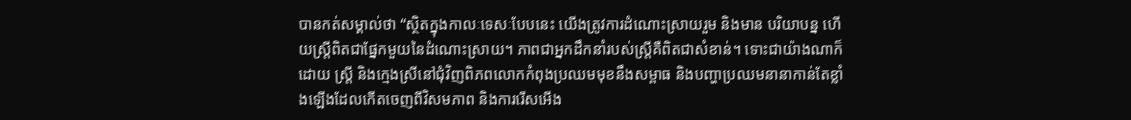បានកត់សម្គាល់ថា “ស្ថិតក្នុងកាលៈទេសៈបែបនេះ យើងត្រូវការដំណោះស្រាយរួម និងមាន បរិយាបន្ន ហើយស្ត្រីពិតជាផ្នែកមួយនៃដំណោះស្រាយ។ ភាពជាអ្នកដឹកនាំរបស់ស្ត្រីគឺពិតជាសំខាន់។ ទោះជាយ៉ាងណាក៏ដោយ ស្ត្រី និងក្មេងស្រីនៅជុំវិញពិភពលោកកំពុងប្រឈមមុខនឹងសម្ពាធ និងបញ្ហាប្រឈមនានាកាន់តែខ្លាំងឡើងដែលកើតចេញពីវិសមភាព និងការរើសអើង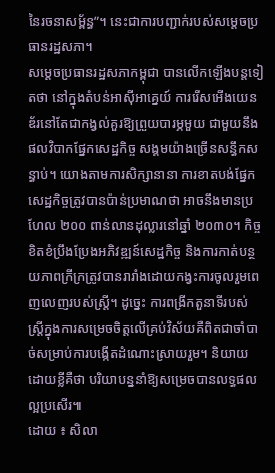នៃរចនាសម្ព័ន្ធ”។ នេះជាការបញ្ជាក់របស់សម្តេចប្រធានរដ្ឋសភា។
សម្តេចប្រធានរដ្ឋសភាកម្ពុជា បានលើកឡើងបន្តទៀតថា នៅក្នុងតំបន់អាស៊ីអាគ្នេយ៍ ការរើសអើងយេនឌ័រនៅតែជាកង្វល់គួរឱ្យព្រួយបារម្ភមួយ ជាមួយនឹងផលវិបាកផ្នែកសេដ្ឋកិច្ច សង្គមយ៉ាងច្រើនសន្ធឹកសន្ធាប់។ យោងតាមការសិក្សានានា ការខាតបង់ផ្នែកសេដ្ឋកិច្ចត្រូវបានប៉ាន់ប្រមាណថា អាចនឹងមានប្រហែល ២០០ ពាន់លានដុល្លារនៅឆ្នាំ ២០៣០។ កិច្ចខិតខំប្រឹងប្រែងអភិវឌ្ឍន៍សេដ្ឋកិច្ច និងការកាត់បន្ថយភាពក្រីក្រត្រូវបានរារាំងដោយកង្វះការចូលរួមពេញលេញរបស់ស្រ្តី។ ដូច្នេះ ការពង្រីកតួនាទីរបស់ស្ត្រីក្នុងការសម្រេចចិត្តលើគ្រប់វិស័យគឺពិតជាចាំបាច់សម្រាប់ការបង្កើតដំណោះស្រាយរួម។ និយាយដោយខ្លីគឺថា បរិយាបន្ននាំឱ្យសម្រេចបានលទ្ធផលល្អប្រសើរ៕
ដោយ ៖ សិលា